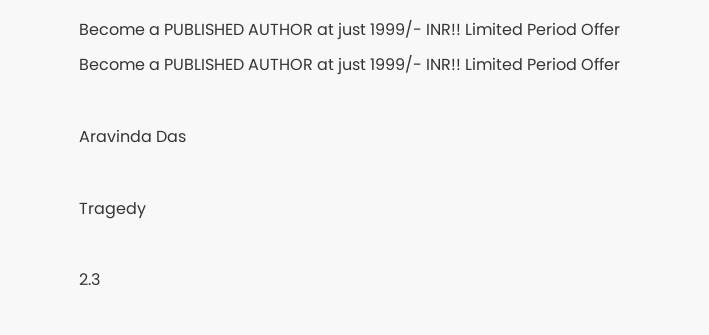Become a PUBLISHED AUTHOR at just 1999/- INR!! Limited Period Offer
Become a PUBLISHED AUTHOR at just 1999/- INR!! Limited Period Offer

Aravinda Das

Tragedy

2.3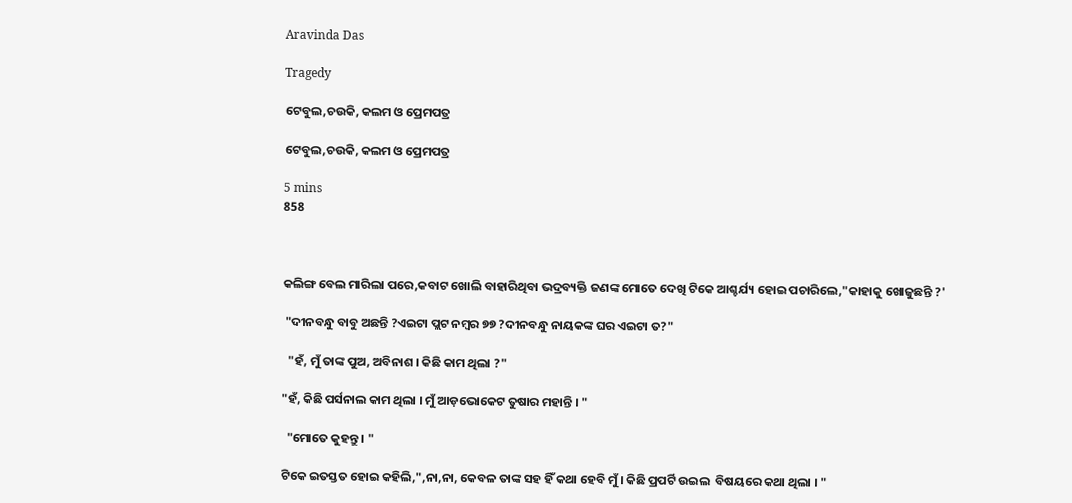Aravinda Das

Tragedy

ଟେବୁଲ,ଚଉକି, କଲମ ଓ ପ୍ରେମପତ୍ର

ଟେବୁଲ,ଚଉକି, କଲମ ଓ ପ୍ରେମପତ୍ର

5 mins
858



କଲିଙ୍ଗ ବେଲ ମାରିଲା ପରେ,କବାଟ ଖୋଲି ବାହାରିଥିବା ଭଦ୍ରବ୍ୟକ୍ତି ଜଣଙ୍କ ମୋତେ ଦେଖି ଟିକେ ଆଶ୍ଚର୍ଯ୍ୟ ହୋଇ ପଚାରିଲେ,"କାହାକୁ ଖୋଜୁଛନ୍ତି ?'

 "ଦୀନବନ୍ଧୁ ବାବୁ ଅଛନ୍ତି ?ଏଇଟା ପ୍ଲଟ ନମ୍ବର ୭୭ ?ଦୀନବନ୍ଧୁ ନାୟକଙ୍କ ଘର ଏଇଟା ତ?"

  "ହଁ, ମୁଁ ତାଙ୍କ ପୁଅ, ଅବିନାଶ । କିଛି କାମ ଥିଲା ?"

"ହଁ, କିଛି ପର୍ସନାଲ କାମ ଥିଲା । ମୁଁ ଆଡ଼ଭୋକେଟ ତୁଷାର ମହାନ୍ତି । "

  "ମୋତେ କୁହନ୍ତୁ । "

ଟିକେ ଇତସ୍ତତ ହୋଇ କହିଲି,",ନା,ନା, କେବଳ ତାଙ୍କ ସହ ହିଁ କଥା ହେବି ମୁଁ । କିଛି ପ୍ରପର୍ଟି ଉଇଲ  ବିଷୟରେ କଥା ଥିଲା । "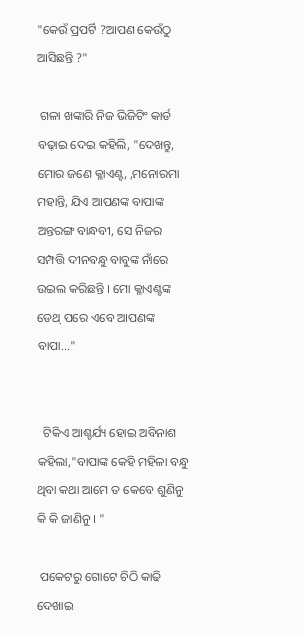"କେଉଁ ପ୍ରପର୍ଟି ?ଆପଣ କେଉଁଠୁ ଆସିଛନ୍ତି ?"

 ଗଳା ଖଙ୍କାରି ନିଜ ଭିଜିଟିଂ କାର୍ଡ ବଢ଼ାଇ ଦେଇ କହିଲି, "ଦେଖନ୍ତୁ, ମୋର ଜଣେ କ୍ଳାଏଣ୍ଟ, ,ମନୋରମା ମହାନ୍ତି, ଯିଏ ଆପଣଙ୍କ ବାପାଙ୍କ ଅନ୍ତରଙ୍ଗ ବାନ୍ଧବୀ, ସେ ନିଜର ସମ୍ପତ୍ତି ଦୀନବନ୍ଧୁ ବାବୁଙ୍କ ନାଁରେ ଉଇଲ କରିଛନ୍ତି । ମୋ କ୍ଳାଏଣ୍ଟଙ୍କ ଡେଥ୍ ପରେ ଏବେ ଆପଣଙ୍କ ବାପା..."


  ଟିକିଏ ଆଶ୍ଚର୍ଯ୍ୟ ହୋଇ ଅବିନାଶ କହିଲା,"ବାପାଙ୍କ କେହି ମହିଳା ବନ୍ଧୁ ଥିବା କଥା ଆମେ ତ କେବେ ଶୁଣିନୁ କି କି ଜାଣିନୁ । "

 ପକେଟରୁ ଗୋଟେ ଚିଠି କାଢି ଦେଖାଇ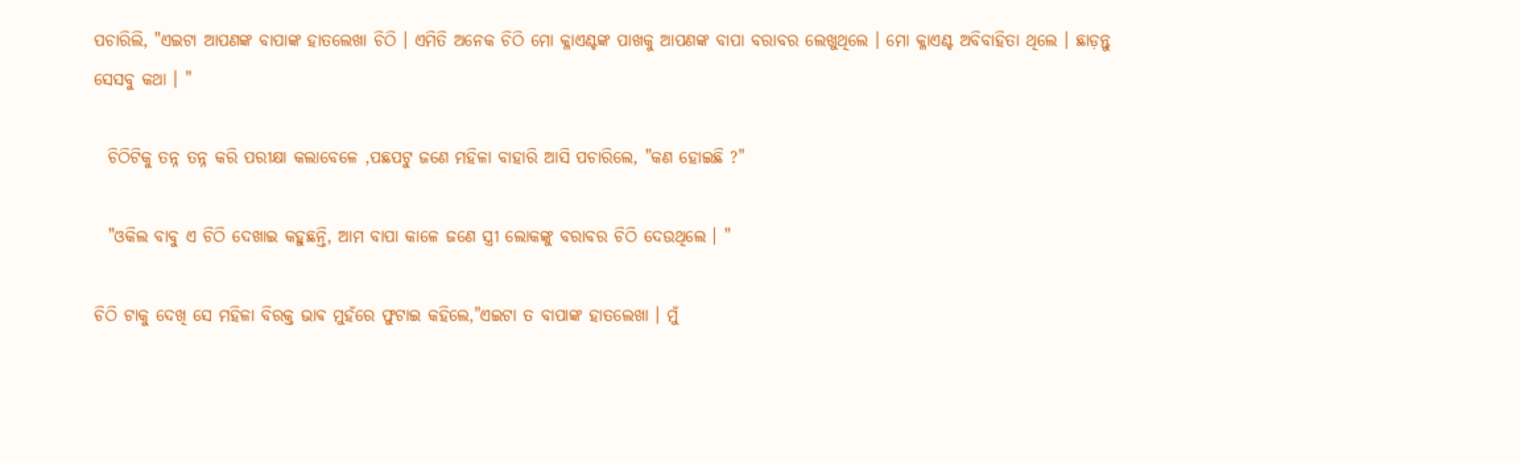ପଚାରିଲି, "ଏଇଟା ଆପଣଙ୍କ ବାପାଙ୍କ ହାତଲେଖା ଚିଠି । ଏମିତି ଅନେକ ଚିଠି ମୋ କ୍ଳାଏଣ୍ଟଙ୍କ ପାଖକୁ ଆପଣଙ୍କ ବାପା ବରାବର ଲେଖୁଥିଲେ । ମୋ କ୍ଳାଏଣ୍ଟ ଅବିବାହିତା ଥିଲେ । ଛାଡ଼ନ୍ତୁ ସେସବୁ କଥା । "

  ଚିଠିଟିକୁ ତନ୍ନ ତନ୍ନ କରି ପରୀକ୍ଷା କଲାବେଳେ ,ପଛପଟୁ ଜଣେ ମହିଳା ବାହାରି ଆସି ପଚାରିଲେ, "କଣ ହୋଇଛି ?"

  "ଓକିଲ ବାବୁ ଏ ଚିଠି ଦେଖାଇ କହୁଛନ୍ତି, ଆମ ବାପା କାଳେ ଜଣେ ସ୍ତ୍ରୀ ଲୋକଙ୍କୁ ବରାବର ଚିଠି ଦେଉଥିଲେ । "

ଚିଠି ଟାକୁ ଦେଖି ସେ ମହିଳା ବିରକ୍ତ ଭାଵ ମୁହଁରେ ଫୁଟାଇ କହିଲେ,"ଏଇଟା ତ ବାପାଙ୍କ ହାତଲେଖା । ମୁଁ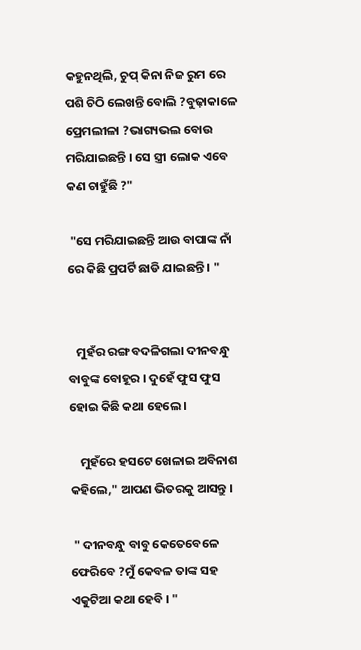କହୁନଥିଲି, ଚୁପ୍ କିନା ନିଜ ରୁମ ରେ ପଶି ଚିଠି ଲେଖନ୍ତି ବୋଲି ?ବୁଢ଼ାକାଳେ ପ୍ରେମଲୀଳା ?ଭାଗ୍ୟଭଲ ବୋଉ ମରିଯାଇଛନ୍ତି । ସେ ସ୍ତ୍ରୀ ଲୋକ ଏବେ କଣ ଚାହୁଁଛି ?"

 "ସେ ମରିଯାଇଛନ୍ତି ଆଉ ବାପାଙ୍କ ନାଁ ରେ କିଛି ପ୍ରପର୍ଟି ଛାଡି ଯାଇଛନ୍ତି । "


   ମୁହଁର ରଙ୍ଗ ବଦଳିଗଲା ଦୀନବନ୍ଧୁ ବାବୁଙ୍କ ବୋହୂର । ଦୁହେଁ ଫୁସ ଫୁସ ହୋଇ କିଛି କଥା ହେଲେ ।

    ମୁହଁରେ ହସଟେ ଖେଳାଇ ଅବିନାଶ କହିଲେ," ଆପଣ ଭିତରକୁ ଆସନ୍ତୁ ।

 " ଦୀନବନ୍ଧୁ ବାବୁ କେତେବେଳେ ଫେରିବେ ?ମୁଁ କେବଳ ତାଙ୍କ ସହ ଏକୁଟିଆ କଥା ହେବି । "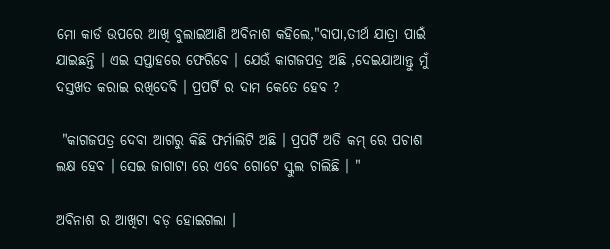ମୋ କାର୍ଡ ଉପରେ ଆଖି ବୁଲାଇଆଣି ଅବିନାଶ କହିଲେ,"ବାପା,ତୀର୍ଥ ଯାତ୍ରା ପାଇଁ ଯାଇଛନ୍ତି । ଏଇ ସପ୍ତାହରେ ଫେରିବେ । ଯେଉଁ କାଗଜପତ୍ର ଅଛି ,ଦେଇଯାଆନ୍ତୁ ମୁଁ ଦସ୍ତଖତ କରାଇ ରଖିଦେବି । ପ୍ରପର୍ଟି ର ଦାମ କେତେ ହେବ ?

 "କାଗଜପତ୍ର ଦେବା ଆଗରୁ କିଛି ଫର୍ମାଲିଟି ଅଛି । ପ୍ରପର୍ଟି ଅତି କମ୍ ରେ ପଚାଶ ଲକ୍ଷ ହେବ । ସେଇ ଜାଗାଟା ରେ ଏବେ ଗୋଟେ ସ୍କୁଲ ଚାଲିଛି । "

ଅବିନାଶ ର ଆଖିଟା ବଡ଼ ହୋଇଗଲା ।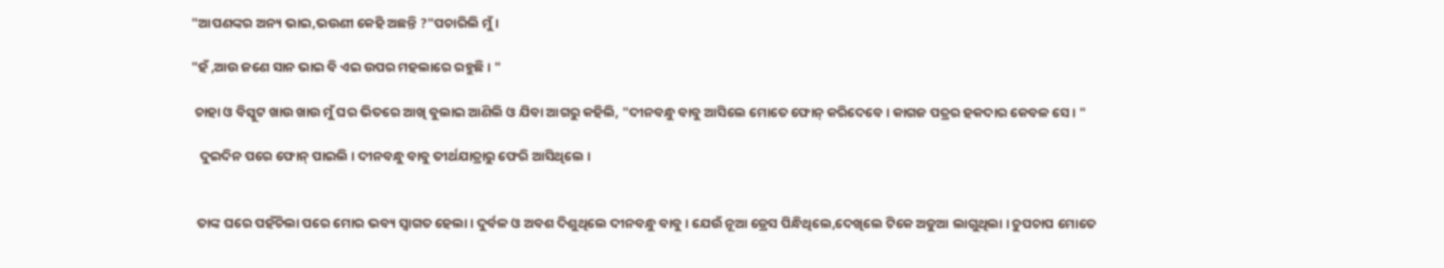"ଆପଣଙ୍କର ଅନ୍ୟ ଭାଇ,ଭଉଣୀ କେହି ଅଛନ୍ତି ?"ପଚାରିଲି ମୁଁ ।

"ହଁ ,ଆଉ ଜଣେ ସାନ ଭାଇ ବି ଏଇ ଉପର ମହଲାରେ ରହୁଛି । "

 ଚାହା ଓ ବିସ୍କୁଟ ଖାଉ ଖାଉ ମୁଁ ଘର ଭିତରେ ଆଖି ବୁଲାଇ ଆଣିଲି ଓ ଯିବା ଆଗରୁ କହିଲି, "ଦୀନବନ୍ଧୁ ବାବୁ ଆସିଲେ ମୋତେ ଫୋନ୍ କରିଦେବେ । କାଗଜ ପତ୍ରର ହକଦାର କେବଳ ସେ । "

   ଦୁଇଦିନ ପରେ ଫୋନ୍ ପାଇଲି । ଦୀନବନ୍ଧୁ ବାବୁ ତୀର୍ଥଯାତ୍ରାରୁ ଫେରି ଆସିଥିଲେ ।


  ତାଙ୍କ ଘରେ ପହଁଚିଲା ପରେ ମୋର ଭବ୍ୟ ସ୍ବାଗତ ହେଲା । ଦୁର୍ବଳ ଓ ଅବଶ ଦିଶୁଥିଲେ ଦୀନବନ୍ଧୁ ବାବୁ । ଯେଉଁ ନୂଆ ଡ୍ରେସ ପିନ୍ଧିଥିଲେ,ଦେଖିଲେ ଟିକେ ଅଡୁଆ ଲାଗୁଥିଲା । ଚୁପଚାପ ମୋତେ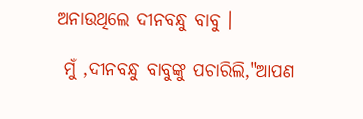ଅନାଉଥିଲେ ଦୀନବନ୍ଧୁ ବାବୁ ।

 ମୁଁ ,ଦୀନବନ୍ଧୁ ବାବୁଙ୍କୁ ପଚାରିଲି,"ଆପଣ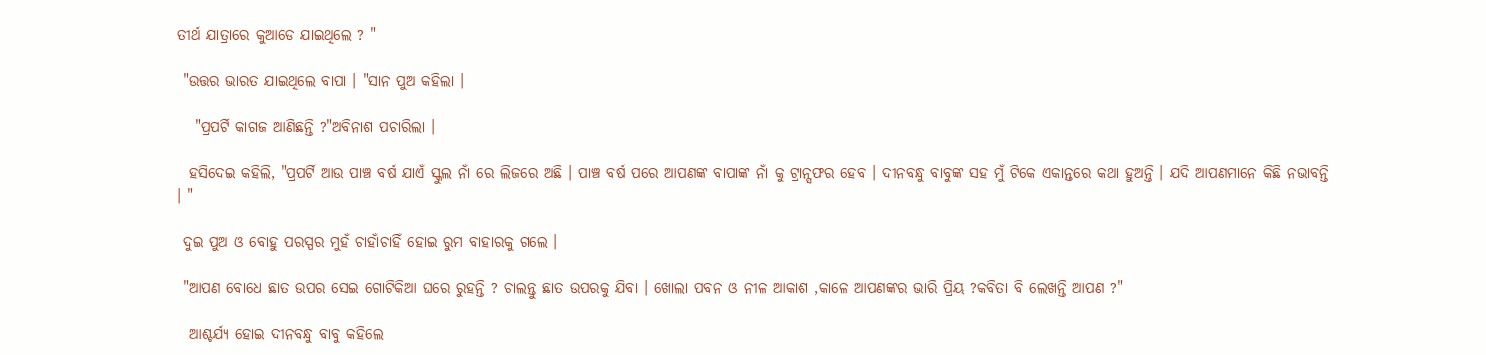ତୀର୍ଥ ଯାତ୍ରାରେ କୁଆଡେ ଯାଇଥିଲେ ? "

 "ଉତ୍ତର ଭାରତ ଯାଇଥିଲେ ବାପା । "ସାନ ପୁଅ କହିଲା ।

   "ପ୍ରପର୍ଟି କାଗଜ ଆଣିଛନ୍ତି ?"ଅବିନାଶ ପଚାରିଲା ।

  ହସିଦେଇ କହିଲି, "ପ୍ରପର୍ଟି ଆଉ ପାଞ୍ଚ ବର୍ଷ ଯାଏଁ ସ୍କୁଲ ନାଁ ରେ ଲିଜରେ ଅଛି । ପାଞ୍ଚ ବର୍ଷ ପରେ ଆପଣଙ୍କ ବାପାଙ୍କ ନାଁ କୁ ଟ୍ରାନ୍ସଫର ହେବ । ଦୀନବନ୍ଧୁ ବାବୁଙ୍କ ସହ ମୁଁ ଟିକେ ଏକାନ୍ତରେ କଥା ହୁଅନ୍ତି । ଯଦି ଆପଣମାନେ କିଛି ନଭାବନ୍ତି । "

 ଦୁଇ ପୁଅ ଓ ବୋହୁ ପରସ୍ପର ମୁହଁ ଚାହାଁଚାହିଁ ହୋଇ ରୁମ ବାହାରକୁ ଗଲେ ।

 "ଆପଣ ବୋଧେ ଛାତ ଉପର ସେଇ ଗୋଟିକିଆ ଘରେ ରୁହନ୍ତି ? ଚାଲନ୍ତୁ ଛାତ ଉପରକୁ ଯିବା । ଖୋଲା ପବନ ଓ ନୀଳ ଆକାଶ ,କାଳେ ଆପଣଙ୍କର ଭାରି ପ୍ରିୟ ?କବିତା ବି ଲେଖନ୍ତି ଆପଣ ?"

  ଆଶ୍ଚର୍ଯ୍ୟ ହୋଇ ଦୀନବନ୍ଧୁ ବାବୁ କହିଲେ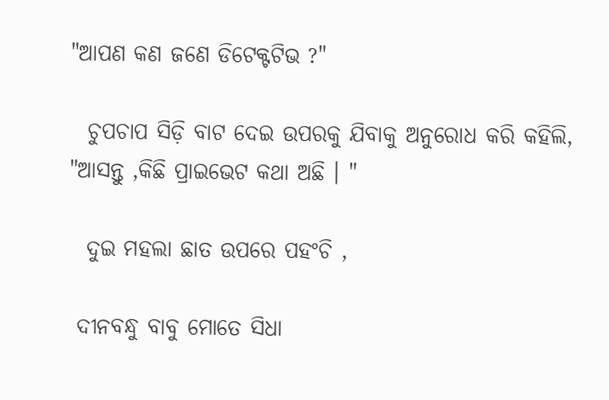"ଆପଣ କଣ ଜଣେ ଡିଟେକ୍ଟଟିଭ ?"

  ଚୁପଚାପ ସିଡ଼ି ବାଟ ଦେଇ ଉପରକୁ ଯିବାକୁ ଅନୁରୋଧ କରି କହିଲି, "ଆସନ୍ତୁ ,କିଛି ପ୍ରାଇଭେଟ କଥା ଅଛି । "

  ଦୁଇ ମହଲା ଛାତ ଉପରେ ପହଂଚି ,

 ଦୀନବନ୍ଧୁ ବାବୁ ମୋତେ ସିଧା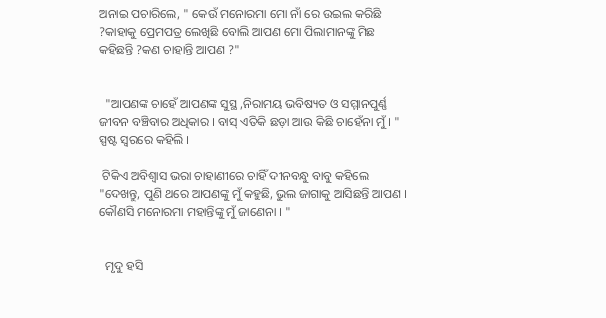ଅନାଇ ପଚାରିଲେ, " କେଉଁ ମନୋରମା ମୋ ନାଁ ରେ ଉଇଲ କରିଛି ?କାହାକୁ ପ୍ରେମପତ୍ର ଲେଖିଛି ବୋଲି ଆପଣ ମୋ ପିଲାମାନଙ୍କୁ ମିଛ କହିଛନ୍ତି ?କଣ ଚାହାନ୍ତି ଆପଣ ?"


  "ଆପଣଙ୍କ ଚାହେଁ ଆପଣଙ୍କ ସୁସ୍ଥ ,ନିରାମୟ ଭବିଷ୍ୟତ ଓ ସମ୍ମାନପୁର୍ଣ୍ଣ ଜୀବନ ବଞ୍ଚିବାର ଅଧିକାର । ବାସ୍ ଏତିକି ଛଡ଼ା ଆଉ କିଛି ଚାହେଁନା ମୁଁ । " ସ୍ପଷ୍ଟ ସ୍ୱରରେ କହିଲି ।

 ଟିକିଏ ଅବିଶ୍ବାସ ଭରା ଚାହାଣୀରେ ଚାହିଁ ଦୀନବନ୍ଧୁ ବାବୁ କହିଲେ "ଦେଖନ୍ତୁ, ପୁଣି ଥରେ ଆପଣଙ୍କୁ ମୁଁ କହୁଛି, ଭୁଲ ଜାଗାକୁ ଆସିଛନ୍ତି ଆପଣ । କୌଣସି ମନୋରମା ମହାନ୍ତିଙ୍କୁ ମୁଁ ଜାଣେନା । "


  ମୃଦୁ ହସି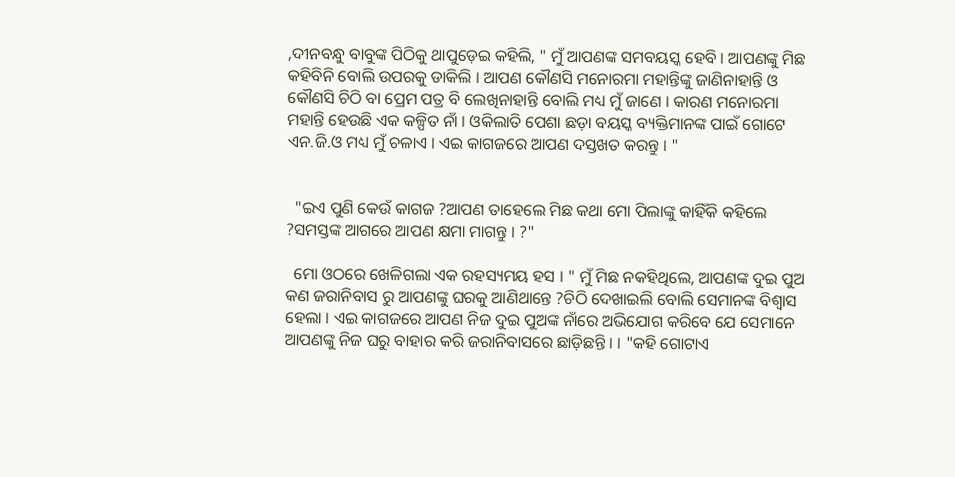,ଦୀନବନ୍ଧୁ ବାବୁଙ୍କ ପିଠିକୁ ଥାପୁଡ଼େଇ କହିଲି, " ମୁଁ ଆପଣଙ୍କ ସମବୟସ୍କ ହେବି । ଆପଣଙ୍କୁ ମିଛ କହିବିନି ବୋଲି ଉପରକୁ ଡାକିଲି । ଆପଣ କୌଣସି ମନୋରମା ମହାନ୍ତିଙ୍କୁ ଜାଣିନାହାନ୍ତି ଓ କୌଣସି ଚିଠି ବା ପ୍ରେମ ପତ୍ର ବି ଲେଖିନାହାନ୍ତି ବୋଲି ମଧ୍ୟ ମୁଁ ଜାଣେ । କାରଣ ମନୋରମା ମହାନ୍ତି ହେଉଛି ଏକ କଳ୍ପିତ ନାଁ । ଓକିଲାତି ପେଶା ଛଡ଼ା ବୟସ୍କ ବ୍ୟକ୍ତିମାନଙ୍କ ପାଇଁ ଗୋଟେ ଏନ.ଜି.ଓ ମଧ୍ୟ ମୁଁ ଚଳାଏ । ଏଇ କାଗଜରେ ଆପଣ ଦସ୍ତଖତ କରନ୍ତୁ । "


  "ଇଏ ପୁଣି କେଉଁ କାଗଜ ?ଆପଣ ତାହେଲେ ମିଛ କଥା ମୋ ପିଲାଙ୍କୁ କାହିଁକି କହିଲେ ?ସମସ୍ତଙ୍କ ଆଗରେ ଆପଣ କ୍ଷମା ମାଗନ୍ତୁ । ?"

  ମୋ ଓଠରେ ଖେଳିଗଲା ଏକ ରହସ୍ୟମୟ ହସ । " ମୁଁ ମିଛ ନକହିଥିଲେ, ଆପଣଙ୍କ ଦୁଇ ପୁଅ କଣ ଜରାନିବାସ ରୁ ଆପଣଙ୍କୁ ଘରକୁ ଆଣିଥାନ୍ତେ ?ଚିଠି ଦେଖାଇଲି ବୋଲି ସେମାନଙ୍କ ବିଶ୍ବାସ ହେଲା । ଏଇ କାଗଜରେ ଆପଣ ନିଜ ଦୁଇ ପୁଅଙ୍କ ନାଁରେ ଅଭିଯୋଗ କରିବେ ଯେ ସେମାନେ ଆପଣଙ୍କୁ ନିଜ ଘରୁ ବାହାର କରି ଜରାନିବାସରେ ଛାଡ଼ିଛନ୍ତି । । "କହି ଗୋଟାଏ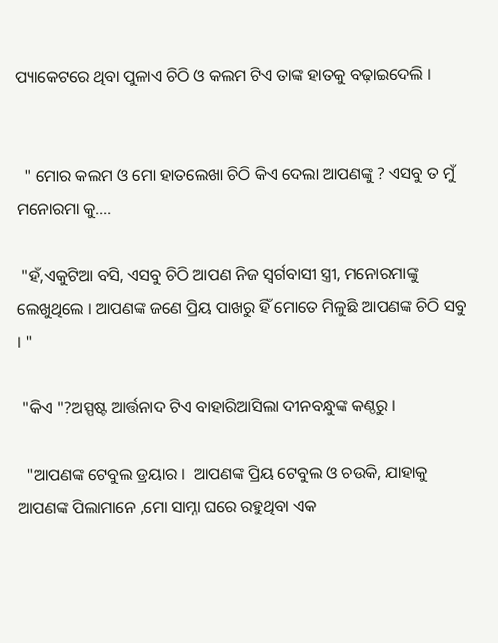ପ୍ୟାକେଟରେ ଥିବା ପୁଳାଏ ଚିଠି ଓ କଲମ ଟିଏ ତାଙ୍କ ହାତକୁ ବଢ଼ାଇଦେଲି ।


  " ମୋର କଲମ ଓ ମୋ ହାତଲେଖା ଚିଠି କିଏ ଦେଲା ଆପଣଙ୍କୁ ? ଏସବୁ ତ ମୁଁ ମନୋରମା କୁ....

 "ହଁ,ଏକୁଟିଆ ବସି, ଏସବୁ ଚିଠି ଆପଣ ନିଜ ସ୍ବର୍ଗବାସୀ ସ୍ତ୍ରୀ, ମନୋରମାଙ୍କୁ ଲେଖୁଥିଲେ । ଆପଣଙ୍କ ଜଣେ ପ୍ରିୟ ପାଖରୁ ହିଁ ମୋତେ ମିଳୁଛି ଆପଣଙ୍କ ଚିଠି ସବୁ । "

 "କିଏ "?ଅସ୍ପଷ୍ଟ ଆର୍ତ୍ତନାଦ ଟିଏ ବାହାରିଆସିଲା ଦୀନବନ୍ଧୁଙ୍କ କଣ୍ଠରୁ ।

  "ଆପଣଙ୍କ ଟେବୁଲ ଡ୍ରୟାର ।  ଆପଣଙ୍କ ପ୍ରିୟ ଟେବୁଲ ଓ ଚଉକି, ଯାହାକୁ ଆପଣଙ୍କ ପିଲାମାନେ ,ମୋ ସାମ୍ନା ଘରେ ରହୁଥିବା ଏକ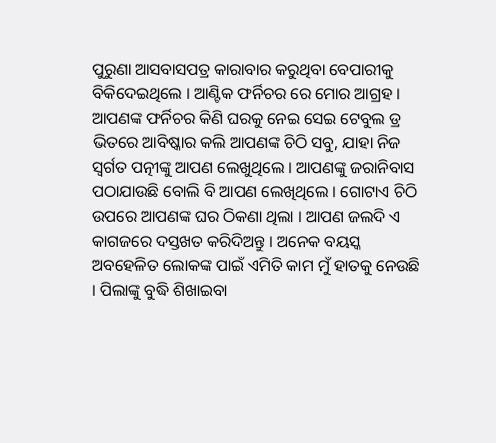ପୁରୁଣା ଆସବାସପତ୍ର କାରାବାର କରୁଥିବା ବେପାରୀକୁ ବିକିଦେଇଥିଲେ । ଆଣ୍ଟିକ ଫର୍ନିଚର ରେ ମୋର ଆଗ୍ରହ । ଆପଣଙ୍କ ଫର୍ନିଚର କିଣି ଘରକୁ ନେଇ ସେଇ ଟେବୁଲ ଡ୍ର ଭିତରେ ଆବିଷ୍କାର କଲି ଆପଣଙ୍କ ଚିଠି ସବୁ, ଯାହା ନିଜ ସ୍ବର୍ଗତ ପତ୍ନୀଙ୍କୁ ଆପଣ ଲେଖୁଥିଲେ । ଆପଣଙ୍କୁ ଜରାନିବାସ ପଠାଯାଉଛି ବୋଲି ବି ଆପଣ ଲେଖିଥିଲେ । ଗୋଟାଏ ଚିଠି ଉପରେ ଆପଣଙ୍କ ଘର ଠିକଣା ଥିଲା । ଆପଣ ଜଲଦି ଏ କାଗଜରେ ଦସ୍ତଖତ କରିଦିଅନ୍ତୁ । ଅନେକ ବୟସ୍କ ଅବହେଳିତ ଲୋକଙ୍କ ପାଇଁ ଏମିତି କାମ ମୁଁ ହାତକୁ ନେଉଛି । ପିଲାଙ୍କୁ ବୁଦ୍ଧି ଶିଖାଇବା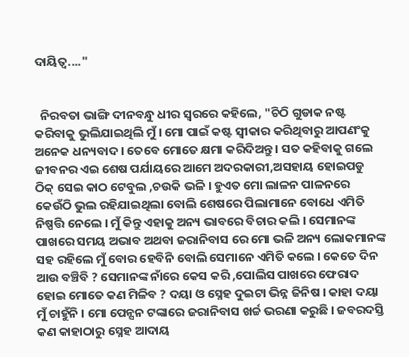ଦାୟିତ୍ୱ...."


  ନିରବତା ଭାଙ୍ଗି ଦୀନବନ୍ଧୁ ଧୀର ସ୍ୱରରେ କହିଲେ, "ଚିଠି ଗୁଡାକ ନଷ୍ଟ କରିବାକୁ ଭୁଲିଯାଇଥିଲି ମୁଁ । ମୋ ପାଇଁ କଷ୍ଟ ସ୍ବୀକାର କରିଥିବାରୁ ଆପଣଂକୁ ଅନେକ ଧନ୍ୟବାଦ । ତେବେ ମୋତେ କ୍ଷମା କରିଦିଅନ୍ତୁ । ସତ କହିବାକୁ ଗଲେ ଜୀବନର ଏଇ ଶେଷ ପର୍ଯାୟରେ ଆମେ ଅଦରକାରୀ,ଅସହାୟ ହୋଇପଡୁ ଠିକ୍ ସେଇ କାଠ ଟେବୁଲ ,ଚଉକି ଭଳି । ହୁଏତ ମୋ ଲାଳନ ପାଳନରେ କେଉଁଠି ଭୁଲ ରହିଯାଇଥିଲା ବୋଲି ଶେଷରେ ପିଲାମାନେ ବୋଧେ ଏମିତି ନିଷ୍ପତ୍ତି ନେଲେ । ମୁଁ କିନ୍ତୁ ଏହାକୁ ଅନ୍ୟ ଭାବରେ ବିଚାର କଲି । ସେମାନଙ୍କ ପାଖରେ ସମୟ ଅଭାବ ଅଥବା ଜରାନିବାସ ରେ ମୋ ଭଳି ଅନ୍ୟ ଲୋକମାନଙ୍କ ସହ ରହିଲେ ମୁଁ ବୋର ହେବିନି ବୋଲି ସେମାନେ ଏମିତି କଲେ । କେତେ ଦିନ ଆଉ ବଞ୍ଚିବି ? ସେମାନଙ୍କ ନାଁରେ କେସ କରି ,ପୋଲିସ ପାଖରେ ଫେରାଦ ହୋଇ ମୋତେ କଣ ମିଳିବ ? ଦୟା ଓ ସ୍ନେହ ଦୁଇଟା ଭିନ୍ନ ଜିନିଷ । କାହା ଦୟା ମୁଁ ଚାହୁଁନି । ମୋ ପେନ୍ସନ ଟଙ୍କାରେ ଜରାନିବାସ ଖର୍ଚ୍ଚ ଭରଣା କରୁଛି । ଜବରଦସ୍ତି କଣ କାହାଠାରୁ ସ୍ନେହ ଆଦାୟ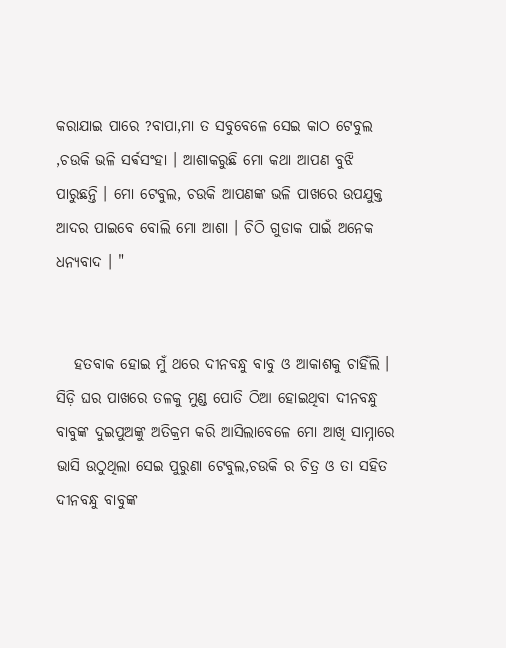କରାଯାଇ ପାରେ ?ବାପା,ମା ତ ସବୁବେଳେ ସେଇ କାଠ ଟେବୁଲ ,ଚଉକି ଭଳି ସର୍ଵସଂହା । ଆଶାକରୁଛି ମୋ କଥା ଆପଣ ବୁଝି ପାରୁଛନ୍ତି । ମୋ ଟେବୁଲ, ଚଉକି ଆପଣଙ୍କ ଭଳି ପାଖରେ ଉପଯୁକ୍ତ ଆଦର ପାଇବେ ବୋଲି ମୋ ଆଶା । ଚିଠି ଗୁଡାକ ପାଇଁ ଅନେକ ଧନ୍ୟବାଦ । "


   ହତବାକ ହୋଇ ମୁଁ ଥରେ ଦୀନବନ୍ଧୁ ବାବୁ ଓ ଆକାଶକୁ ଚାହିଁଲି । ସିଡ଼ି ଘର ପାଖରେ ତଳକୁ ମୁଣ୍ଡ ପୋତି ଠିଆ ହୋଇଥିବା ଦୀନବନ୍ଧୁ ବାବୁଙ୍କ ଦୁଇପୁଅଙ୍କୁ ଅତିକ୍ରମ କରି ଆସିଲାବେଳେ ମୋ ଆଖି ସାମ୍ନାରେ ଭାସି ଉଠୁଥିଲା ସେଇ ପୁରୁଣା ଟେବୁଲ,ଚଉକି ର ଚିତ୍ର ଓ ତା ସହିତ ଦୀନବନ୍ଧୁ ବାବୁଙ୍କ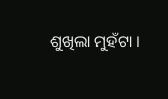ଶୁଖିଲା ମୁହଁଟା ।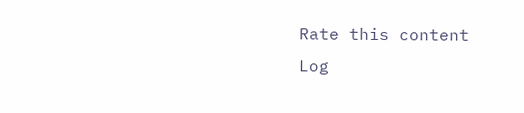Rate this content
Log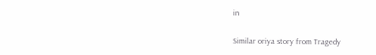in

Similar oriya story from Tragedy